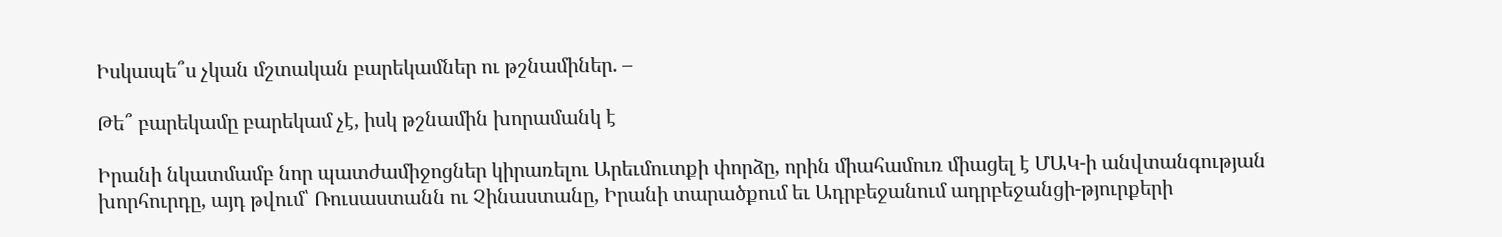Իսկապե՞ս չկան մշտական բարեկամներ ու թշնամիներ. –

Թե՞ բարեկամը բարեկամ չէ, իսկ թշնամին խորամանկ է

Իրանի նկատմամբ նոր պատժամիջոցներ կիրառելու Արեւմուտքի փորձը, որին միահամուռ միացել է ՄԱԿ-ի անվտանգության խորհուրդը, այդ թվում՝ Ռուսաստանն ու Չինաստանը, Իրանի տարածքում եւ Ադրբեջանում ադրբեջանցի-թյուրքերի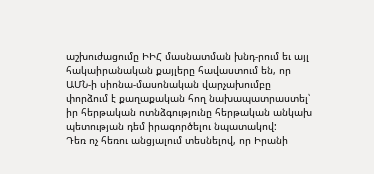աշխուժացումը ԻԻՀ մասնատման խնդ-րում եւ այլ հակաիրանական քայլերը հավաստում են, որ ԱՄՆ-ի սիոնա-մասոնական վարչախումբը փորձում է քաղաքական հող նախապատրաստել՝ իր հերթական ոտնձգությունը հերթական անկախ պետության դեմ իրագործելու նպատակով:
Դեռ ոչ հեռու անցյալում տեսնելով, որ Իրանի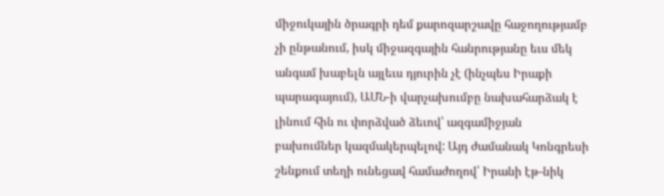միջուկային ծրագրի դեմ քարոզարշավը հաջողությամբ չի ընթանում, իսկ միջազգային հանրությանը եւս մեկ անգամ խաբելն այլեւս դյուրին չէ (ինչպես Իրաքի պարագայում), ԱՄՆ-ի վարչախումբը նախահարձակ է լինում հին ու փորձված ձեւով՝ ազգամիջյան բախումներ կազմակերպելով: Այդ ժամանակ Կոնգրեսի շենքում տեղի ունեցավ համաժողով՝ Իրանի էթ-նիկ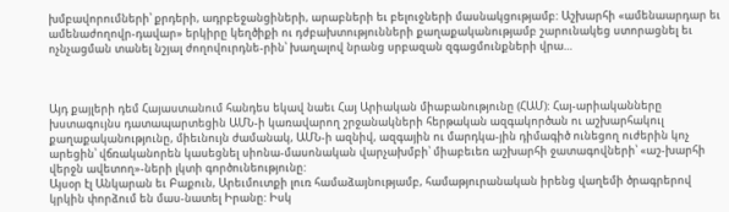խմբավորումների՝ քրդերի, ադրբեջանցիների, արաբների եւ բելուջների մասնակցությամբ: Աշխարհի «ամենաարդար եւ ամենաժողովր-դավար» երկիրը կեղծիքի ու դժբախտությունների քաղաքականությամբ շարունակեց ստորացնել եւ ոչնչացման տանել նշյալ ժողովուրդնե-րին՝ խաղալով նրանց սրբազան զգացմունքների վրա…



Այդ քայլերի դեմ Հայաստանում հանդես եկավ նաեւ Հայ Արիական միաբանությունը (ՀԱՄ): Հայ-արիականները խստագույնս դատապարտեցին ԱՄՆ-ի կառավարող շրջանակների հերթական ազգակործան ու աշխարհակուլ քաղաքականությունը, միեւնույն ժամանակ, ԱՄՆ-ի ազնիվ, ազգային ու մարդկա-յին դիմագիծ ունեցող ուժերին կոչ արեցին՝ վճռականորեն կասեցնել սիոնա-մասոնական վարչախմբի՝ միաբեւեռ աշխարհի ջատագովների՝ «աշ-խարհի վերջն ավետող»-ների լկտի գործունեությունը:
Այսօր էլ Անկարան եւ Բաքուն, Արեւմուտքի լուռ համաձայնությամբ, համաթյուրանական իրենց վաղեմի ծրագրերով կրկին փորձում են մաս-նատել Իրանը: Իսկ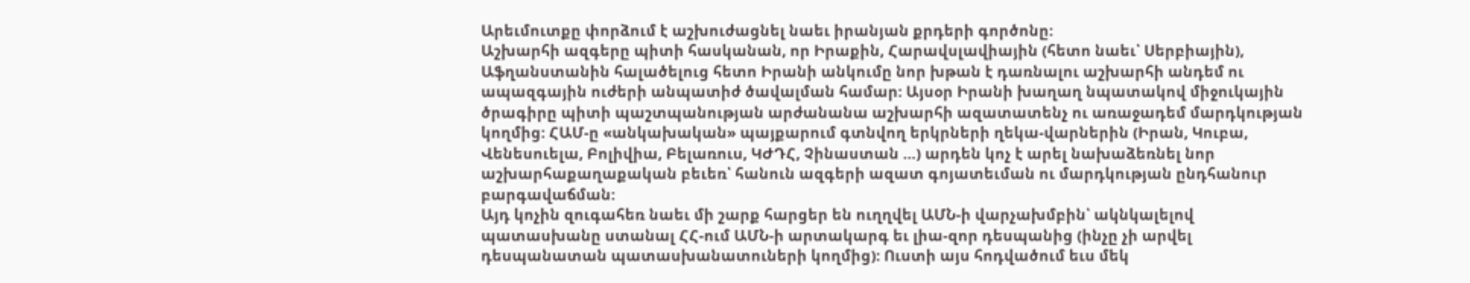Արեւմուտքը փորձում է աշխուժացնել նաեւ իրանյան քրդերի գործոնը:
Աշխարհի ազգերը պիտի հասկանան, որ Իրաքին, Հարավսլավիային (հետո նաեւ՝ Սերբիային), Աֆղանստանին հալածելուց հետո Իրանի անկումը նոր խթան է դառնալու աշխարհի անդեմ ու ապազգային ուժերի անպատիժ ծավալման համար: Այսօր Իրանի խաղաղ նպատակով միջուկային ծրագիրը պիտի պաշտպանության արժանանա աշխարհի ազատատենչ ու առաջադեմ մարդկության կողմից: ՀԱՄ-ը «անկախական» պայքարում գտնվող երկրների ղեկա-վարներին (Իրան, Կուբա, Վենեսուելա, Բոլիվիա, Բելառուս, ԿԺԴՀ, Չինաստան …) արդեն կոչ է արել նախաձեռնել նոր աշխարհաքաղաքական բեւեռ՝ հանուն ազգերի ազատ գոյատեւման ու մարդկության ընդհանուր բարգավաճման:
Այդ կոչին զուգահեռ նաեւ մի շարք հարցեր են ուղղվել ԱՄՆ-ի վարչախմբին՝ ակնկալելով պատասխանը ստանալ ՀՀ-ում ԱՄՆ-ի արտակարգ եւ լիա-զոր դեսպանից (ինչը չի արվել դեսպանատան պատասխանատուների կողմից): Ուստի այս հոդվածում եւս մեկ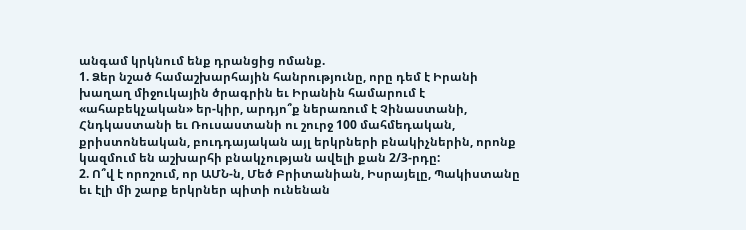անգամ կրկնում ենք դրանցից ոմանք.
1. Ձեր նշած համաշխարհային հանրությունը, որը դեմ է Իրանի խաղաղ միջուկային ծրագրին եւ Իրանին համարում է «ահաբեկչական» եր-կիր, արդյո՞ք ներառում է Չինաստանի, Հնդկաստանի եւ Ռուսաստանի ու շուրջ 100 մահմեդական, քրիստոնեական, բուդդայական այլ երկրների բնակիչներին, որոնք կազմում են աշխարհի բնակչության ավելի քան 2/3-րդը:
2. Ո՞վ է որոշում, որ ԱՄՆ-ն, Մեծ Բրիտանիան, Իսրայելը, Պակիստանը եւ էլի մի շարք երկրներ պիտի ունենան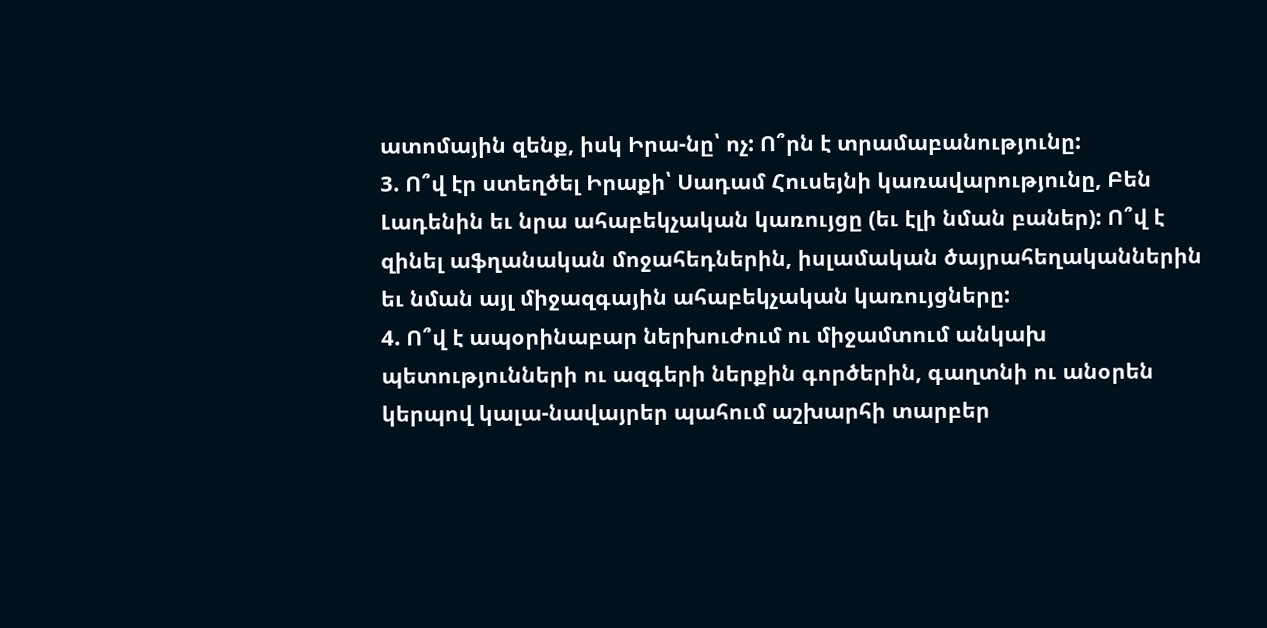ատոմային զենք, իսկ Իրա-նը՝ ոչ: Ո՞րն է տրամաբանությունը:
3. Ո՞վ էր ստեղծել Իրաքի՝ Սադամ Հուսեյնի կառավարությունը, Բեն Լադենին եւ նրա ահաբեկչական կառույցը (եւ էլի նման բաներ): Ո՞վ է զինել աֆղանական մոջահեդներին, իսլամական ծայրահեղականներին եւ նման այլ միջազգային ահաբեկչական կառույցները:
4. Ո՞վ է ապօրինաբար ներխուժում ու միջամտում անկախ պետությունների ու ազգերի ներքին գործերին, գաղտնի ու անօրեն կերպով կալա-նավայրեր պահում աշխարհի տարբեր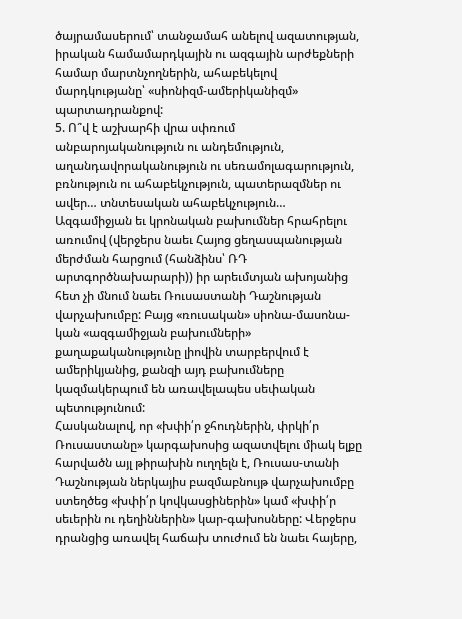ծայրամասերում՝ տանջամահ անելով ազատության, իրական համամարդկային ու ազգային արժեքների համար մարտնչողներին, ահաբեկելով մարդկությանը՝ «սիոնիզմ-ամերիկանիզմ» պարտադրանքով:
5. Ո՞վ է աշխարհի վրա սփռում անբարոյականություն ու անդեմություն, աղանդավորականություն ու սեռամոլագարություն, բռնություն ու ահաբեկչություն, պատերազմներ ու ավեր… տնտեսական ահաբեկչություն…
Ազգամիջյան եւ կրոնական բախումներ հրահրելու առումով (վերջերս նաեւ Հայոց ցեղասպանության մերժման հարցում (հանձինս՝ ՌԴ արտգործնախարարի)) իր արեւմտյան ախոյանից հետ չի մնում նաեւ Ռուսաստանի Դաշնության վարչախումբը: Բայց «ռուսական» սիոնա-մասոնա-կան «ազգամիջյան բախումների» քաղաքականությունը լիովին տարբերվում է ամերիկյանից, քանզի այդ բախումները կազմակերպում են առավելապես սեփական պետությունում:
Հասկանալով, որ «խփի՛ր ջհուդներին, փրկի՛ր Ռուսաստանը» կարգախոսից ազատվելու միակ ելքը հարվածն այլ թիրախին ուղղելն է, Ռուսաս-տանի Դաշնության ներկայիս բազմաբնույթ վարչախումբը ստեղծեց «խփի՛ր կովկասցիներին» կամ «խփի՛ր սեւերին ու դեղիններին» կար-գախոսները: Վերջերս դրանցից առավել հաճախ տուժում են նաեւ հայերը,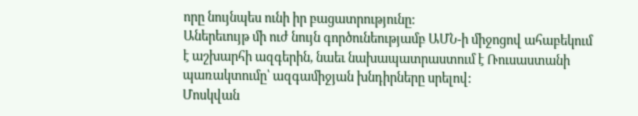որը նույնպես ունի իր բացատրությունը:
Աներեւույթ մի ուժ նույն գործունեությամբ ԱՄՆ-ի միջոցով ահաբեկում է աշխարհի ազգերին, նաեւ նախապատրաստում է Ռուսաստանի պառակտումը՝ ազգամիջյան խնդիրները սրելով:
Մոսկվան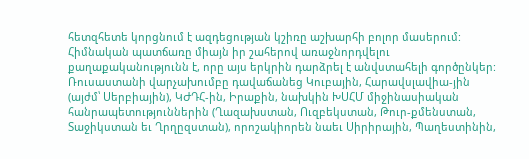հետզհետե կորցնում է ազդեցության կշիռը աշխարհի բոլոր մասերում: Հիմնական պատճառը միայն իր շահերով առաջնորդվելու քաղաքականությունն է, որը այս երկրին դարձրել է անվստահելի գործընկեր: Ռուսաստանի վարչախումբը դավաճանեց Կուբային, Հարավսլավիա-յին (այժմ՝ Սերբիային), ԿԺԴՀ-ին, Իրաքին, նախկին ԽՍՀՄ միջինասիական հանրապետություններին (Ղազախստան, Ուզբեկստան, Թուր-քմենստան, Տաջիկստան եւ Ղրղըզստան), որոշակիորեն նաեւ Սիրիրային, Պաղեստինին,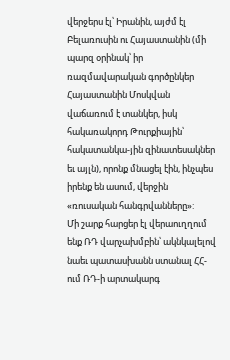վերջերս էլ՝ Իրանին, այժմ էլ Բելառուսին ու Հայաստանին (մի պարզ օրինակ՝ իր ռազմավարական գործընկեր Հայաստանին Մոսկվան վաճառում է տանկեր, իսկ հակառակորդ Թուրքիային՝ հակատանկա-յին զինատեսակներ եւ այլն), որոնք մնացել էին, ինչպես իրենք են ասում, վերջին «ռուսական հանգրվանները»:
Մի շարք հարցեր էլ վերաուղղում ենք ՌԴ վարչախմբին՝ ակնկալելով նաեւ պատասխանն ստանալ ՀՀ-ում ՌԴ-ի արտակարգ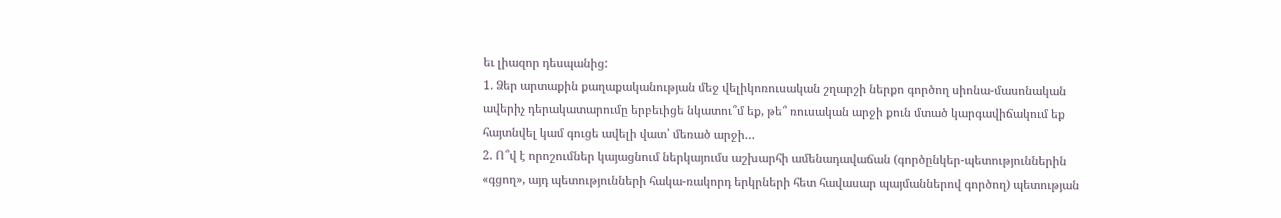եւ լիազոր դեսպանից:
1. Ձեր արտաքին քաղաքականության մեջ վելիկոռուսական շղարշի ներքո գործող սիոնա-մասոնական ավերիչ դերակատարումը երբեւիցե նկատու՞մ եք, թե՞ ռուսական արջի քուն մտած կարգավիճակում եք հայտնվել կամ գուցե ավելի վատ՝ մեռած արջի…
2. Ո՞վ է որոշումներ կայացնում ներկայումս աշխարհի ամենադավաճան (գործընկեր-պետություններին «գցող», այդ պետությունների հակա-ռակորդ երկրների հետ հավասար պայմաններով գործող) պետության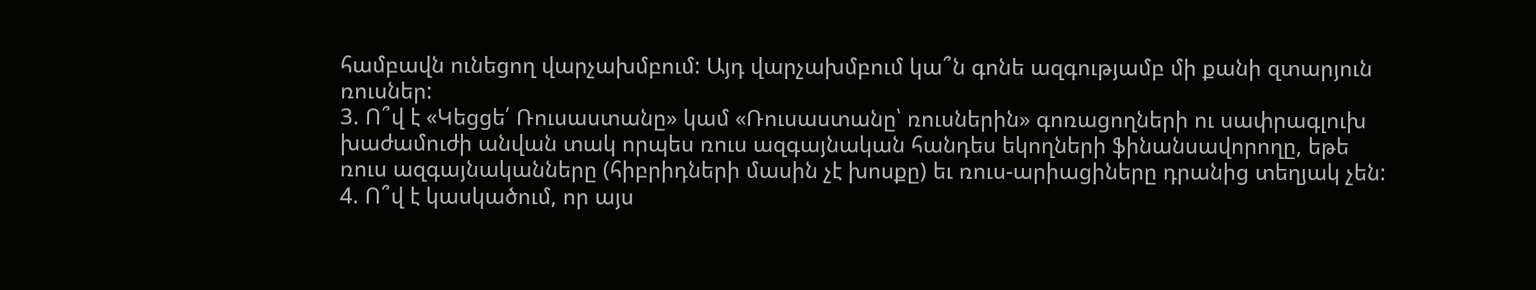համբավն ունեցող վարչախմբում: Այդ վարչախմբում կա՞ն գոնե ազգությամբ մի քանի զտարյուն ռուսներ:
3. Ո՞վ է «Կեցցե՛ Ռուսաստանը» կամ «Ռուսաստանը՝ ռուսներին» գոռացողների ու սափրագլուխ խաժամուժի անվան տակ որպես ռուս ազգայնական հանդես եկողների ֆինանսավորողը, եթե ռուս ազգայնականները (հիբրիդների մասին չէ խոսքը) եւ ռուս-արիացիները դրանից տեղյակ չեն:
4. Ո՞վ է կասկածում, որ այս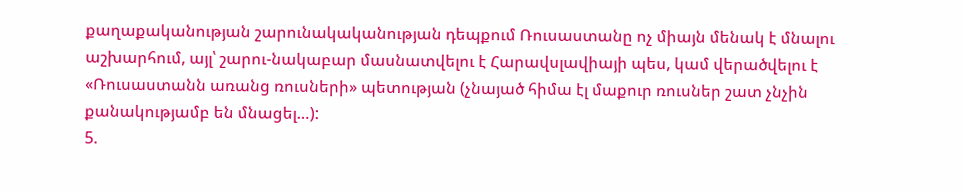քաղաքականության շարունակականության դեպքում Ռուսաստանը ոչ միայն մենակ է մնալու աշխարհում, այլ՝ շարու-նակաբար մասնատվելու է Հարավսլավիայի պես, կամ վերածվելու է «Ռուսաստանն առանց ռուսների» պետության (չնայած հիմա էլ մաքուր ռուսներ շատ չնչին քանակությամբ են մնացել…):
5.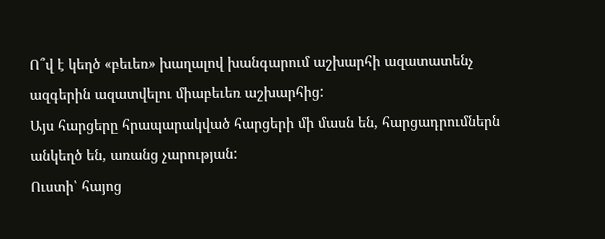Ո՞վ է կեղծ «բեւեռ» խաղալով խանգարում աշխարհի ազատատենչ ազգերին ազատվելու միաբեւեռ աշխարհից:
Այս հարցերը հրապարակված հարցերի մի մասն են, հարցադրումներն անկեղծ են, առանց չարության:
Ուստի՝ հայոց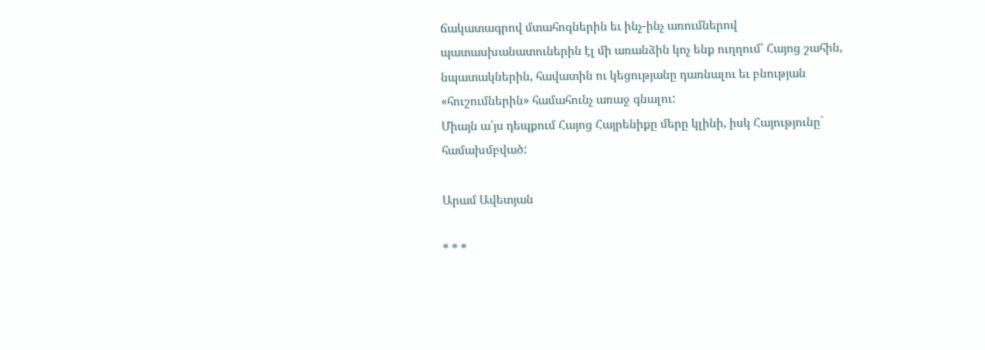ճակատագրով մտահոգներին եւ ինչ-ինչ առումներով պատասխանատուներին էլ մի առանձին կոչ ենք ուղղում՝ Հայոց շահին, նպատակներին, հավատին ու կեցությանը դառնալու եւ բնության «հուշումներին» համահունչ առաջ գնալու:
Միայն ա՛յս դեպքում Հայոց Հայրենիքը մերը կլինի, իսկ Հայությունը` համախմբված:

Արամ Ավետյան

* * *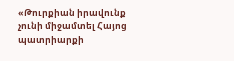«Թուրքիան իրավունք չունի միջամտել Հայոց պատրիարքի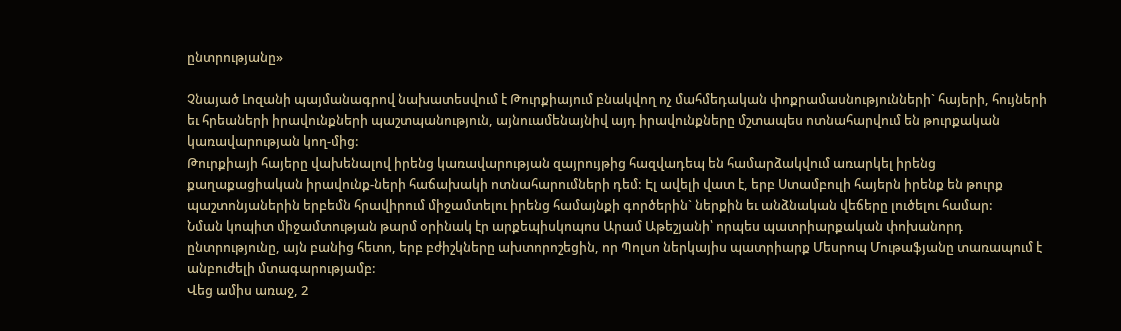ընտրությանը»

Չնայած Լոզանի պայմանագրով նախատեսվում է Թուրքիայում բնակվող ոչ մահմեդական փոքրամասնությունների` հայերի, հույների եւ հրեաների իրավունքների պաշտպանություն, այնուամենայնիվ այդ իրավունքները մշտապես ոտնահարվում են թուրքական կառավարության կող-մից:
Թուրքիայի հայերը վախենալով իրենց կառավարության զայրույթից հազվադեպ են համարձակվում առարկել իրենց քաղաքացիական իրավունք-ների հաճախակի ոտնահարումների դեմ: Էլ ավելի վատ է, երբ Ստամբուլի հայերն իրենք են թուրք պաշտոնյաներին երբեմն հրավիրում միջամտելու իրենց համայնքի գործերին` ներքին եւ անձնական վեճերը լուծելու համար:
Նման կոպիտ միջամտության թարմ օրինակ էր արքեպիսկոպոս Արամ Աթեշյանի՝ որպես պատրիարքական փոխանորդ ընտրությունը, այն բանից հետո, երբ բժիշկները ախտորոշեցին, որ Պոլսո ներկայիս պատրիարք Մեսրոպ Մութաֆյանը տառապում է անբուժելի մտագարությամբ:
Վեց ամիս առաջ, 2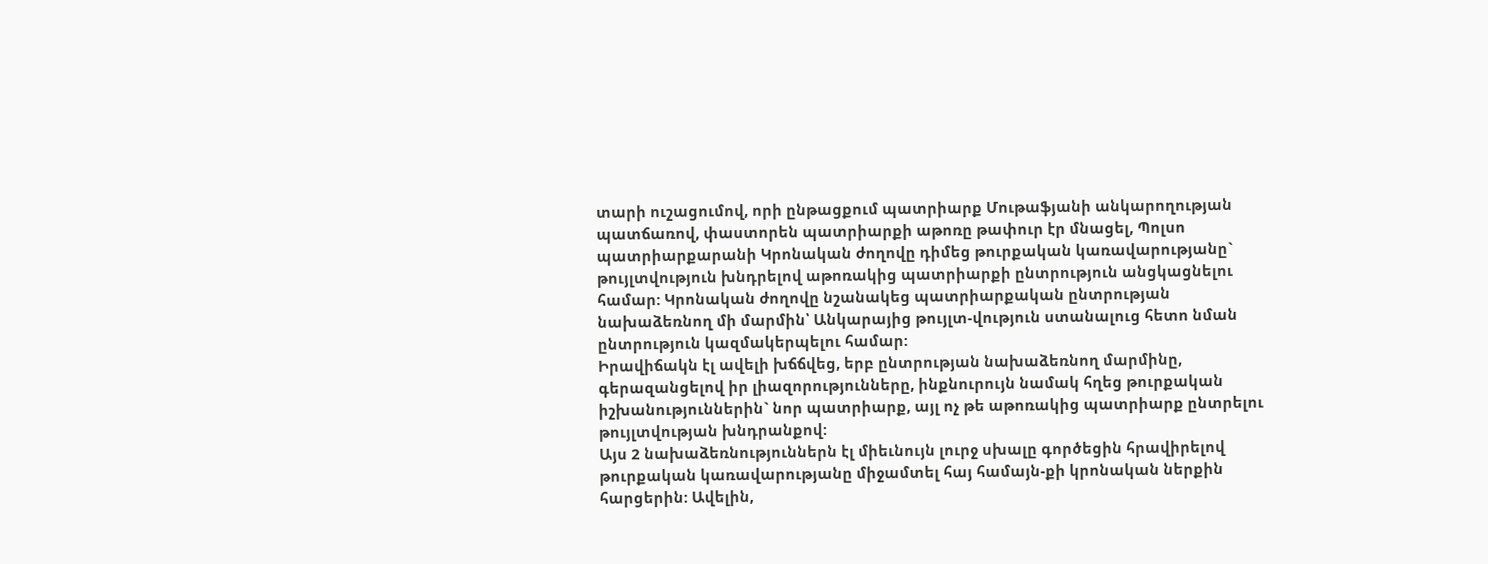տարի ուշացումով, որի ընթացքում պատրիարք Մութաֆյանի անկարողության պատճառով, փաստորեն պատրիարքի աթոռը թափուր էր մնացել, Պոլսո պատրիարքարանի Կրոնական ժողովը դիմեց թուրքական կառավարությանը` թույլտվություն խնդրելով աթոռակից պատրիարքի ընտրություն անցկացնելու համար: Կրոնական ժողովը նշանակեց պատրիարքական ընտրության նախաձեռնող մի մարմին՝ Անկարայից թույլտ-վություն ստանալուց հետո նման ընտրություն կազմակերպելու համար:
Իրավիճակն էլ ավելի խճճվեց, երբ ընտրության նախաձեռնող մարմինը, գերազանցելով իր լիազորությունները, ինքնուրույն նամակ հղեց թուրքական իշխանություններին` նոր պատրիարք, այլ ոչ թե աթոռակից պատրիարք ընտրելու թույլտվության խնդրանքով:
Այս 2 նախաձեռնություններն էլ միեւնույն լուրջ սխալը գործեցին հրավիրելով թուրքական կառավարությանը միջամտել հայ համայն-քի կրոնական ներքին հարցերին: Ավելին,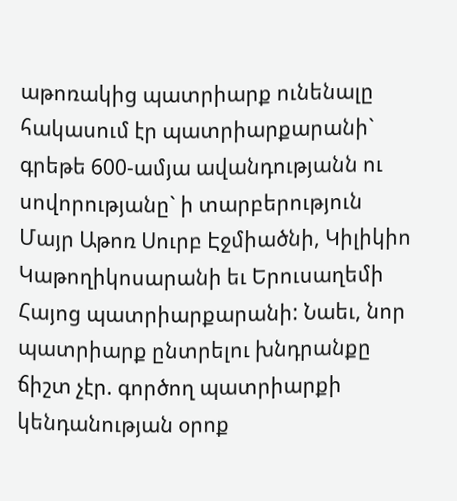աթոռակից պատրիարք ունենալը հակասում էր պատրիարքարանի` գրեթե 600-ամյա ավանդությանն ու սովորությանը` ի տարբերություն Մայր Աթոռ Սուրբ Էջմիածնի, Կիլիկիո Կաթողիկոսարանի եւ Երուսաղեմի Հայոց պատրիարքարանի: Նաեւ, նոր պատրիարք ընտրելու խնդրանքը ճիշտ չէր. գործող պատրիարքի կենդանության օրոք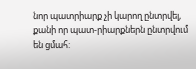նոր պատրիարք չի կարող ընտրվել, քանի որ պատ-րիարքներն ընտրվում են ցմահ: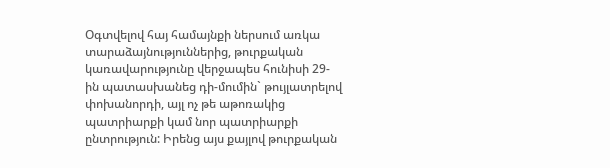Օգտվելով հայ համայնքի ներսում առկա տարաձայնություններից, թուրքական կառավարությունը վերջապես հունիսի 29-ին պատասխանեց դի-մումին` թույլատրելով փոխանորդի, այլ ոչ թե աթոռակից պատրիարքի կամ նոր պատրիարքի ընտրություն: Իրենց այս քայլով թուրքական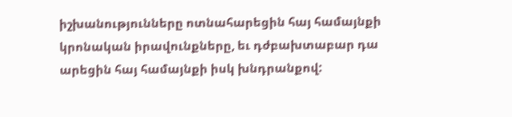իշխանությունները ոտնահարեցին հայ համայնքի կրոնական իրավունքները, եւ դժբախտաբար դա արեցին հայ համայնքի իսկ խնդրանքով: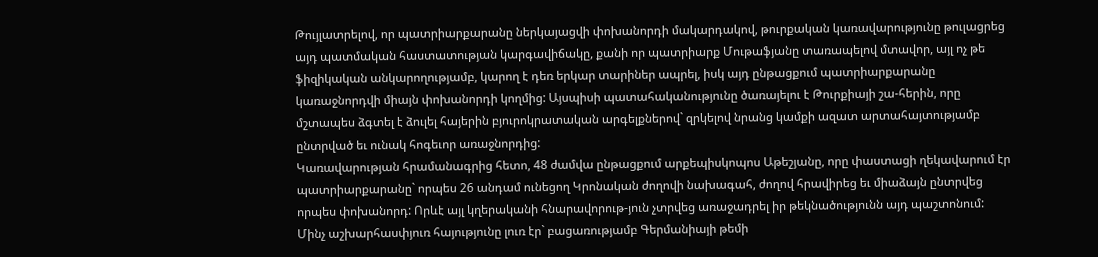Թույլատրելով, որ պատրիարքարանը ներկայացվի փոխանորդի մակարդակով, թուրքական կառավարությունը թուլացրեց այդ պատմական հաստատության կարգավիճակը, քանի որ պատրիարք Մութաֆյանը տառապելով մտավոր, այլ ոչ թե ֆիզիկական անկարողությամբ, կարող է դեռ երկար տարիներ ապրել, իսկ այդ ընթացքում պատրիարքարանը կառաջնորդվի միայն փոխանորդի կողմից: Այսպիսի պատահականությունը ծառայելու է Թուրքիայի շա-հերին, որը մշտապես ձգտել է ձուլել հայերին բյուրոկրատական արգելքներով` զրկելով նրանց կամքի ազատ արտահայտությամբ ընտրված եւ ունակ հոգեւոր առաջնորդից:
Կառավարության հրամանագրից հետո, 48 ժամվա ընթացքում արքեպիսկոպոս Աթեշյանը, որը փաստացի ղեկավարում էր պատրիարքարանը` որպես 26 անդամ ունեցող Կրոնական ժողովի նախագահ, ժողով հրավիրեց եւ միաձայն ընտրվեց որպես փոխանորդ: Որևէ այլ կղերականի հնարավորութ-յուն չտրվեց առաջադրել իր թեկնածությունն այդ պաշտոնում:
Մինչ աշխարհասփյուռ հայությունը լուռ էր` բացառությամբ Գերմանիայի թեմի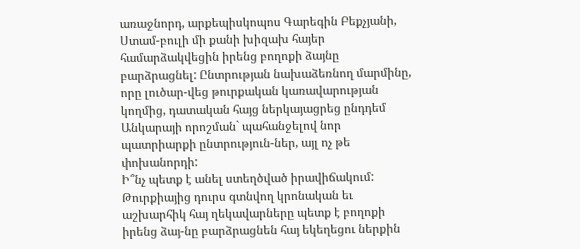առաջնորդ, արքեպիսկոպոս Գարեգին Բեքչյանի, Ստամ-բուլի մի քանի խիզախ հայեր համարձակվեցին իրենց բողոքի ձայնը բարձրացնել: Ընտրության նախաձեռնող մարմինը, որը լուծար-վեց թուրքական կառավարության կողմից, դատական հայց ներկայացրեց ընդդեմ Անկարայի որոշման` պահանջելով նոր պատրիարքի ընտրություն-ներ, այլ ոչ թե փոխանորդի:
Ի՞նչ պետք է անել ստեղծված իրավիճակում: Թուրքիայից դուրս գտնվող կրոնական եւ աշխարհիկ հայ ղեկավարները պետք է բողոքի իրենց ձայ-նը բարձրացնեն հայ եկեղեցու ներքին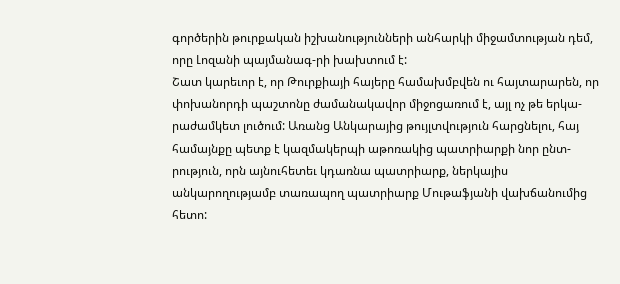գործերին թուրքական իշխանությունների անհարկի միջամտության դեմ, որը Լոզանի պայմանագ-րի խախտում է:
Շատ կարեւոր է, որ Թուրքիայի հայերը համախմբվեն ու հայտարարեն, որ փոխանորդի պաշտոնը ժամանակավոր միջոցառում է, այլ ոչ թե երկա-րաժամկետ լուծում: Առանց Անկարայից թույլտվություն հարցնելու, հայ համայնքը պետք է կազմակերպի աթոռակից պատրիարքի նոր ընտ-րություն, որն այնուհետեւ կդառնա պատրիարք, ներկայիս անկարողությամբ տառապող պատրիարք Մութաֆյանի վախճանումից հետո: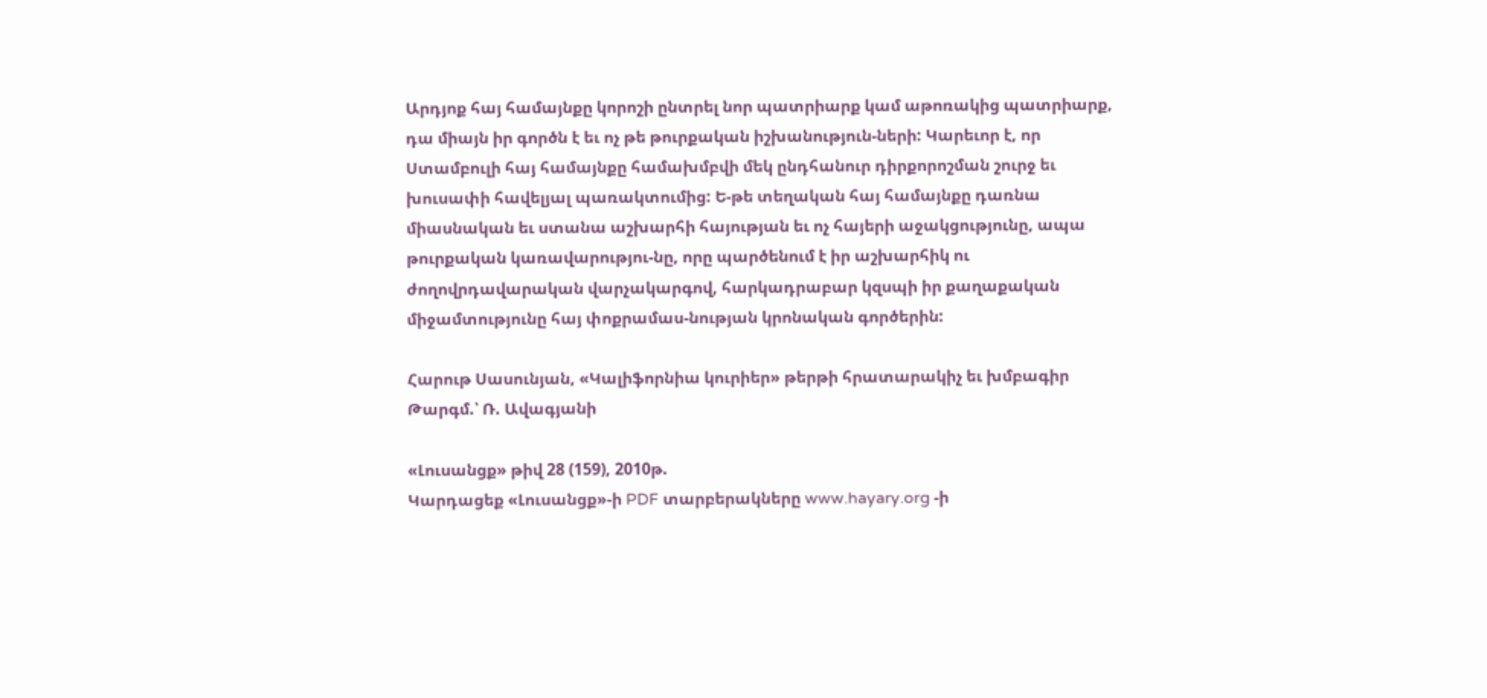Արդյոք հայ համայնքը կորոշի ընտրել նոր պատրիարք կամ աթոռակից պատրիարք, դա միայն իր գործն է եւ ոչ թե թուրքական իշխանություն-ների: Կարեւոր է, որ Ստամբուլի հայ համայնքը համախմբվի մեկ ընդհանուր դիրքորոշման շուրջ եւ խուսափի հավելյալ պառակտումից: Ե-թե տեղական հայ համայնքը դառնա միասնական եւ ստանա աշխարհի հայության եւ ոչ հայերի աջակցությունը, ապա թուրքական կառավարությու-նը, որը պարծենում է իր աշխարհիկ ու ժողովրդավարական վարչակարգով, հարկադրաբար կզսպի իր քաղաքական միջամտությունը հայ փոքրամաս-նության կրոնական գործերին:

Հարութ Սասունյան, «Կալիֆորնիա կուրիեր» թերթի հրատարակիչ եւ խմբագիր
Թարգմ.՝ Ռ. Ավագյանի

«Լուսանցք» թիվ 28 (159), 2010թ.
Կարդացեք «Լուսանցք»-ի PDF տարբերակները www.hayary.org -ի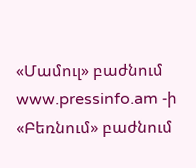«Մամուլ» բաժնում www.pressinfo.am -ի «Բեռնում» բաժնում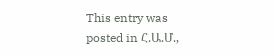This entry was posted in Հ.Ա.Մ.,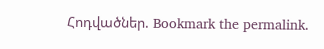Հոդվածներ. Bookmark the permalink.